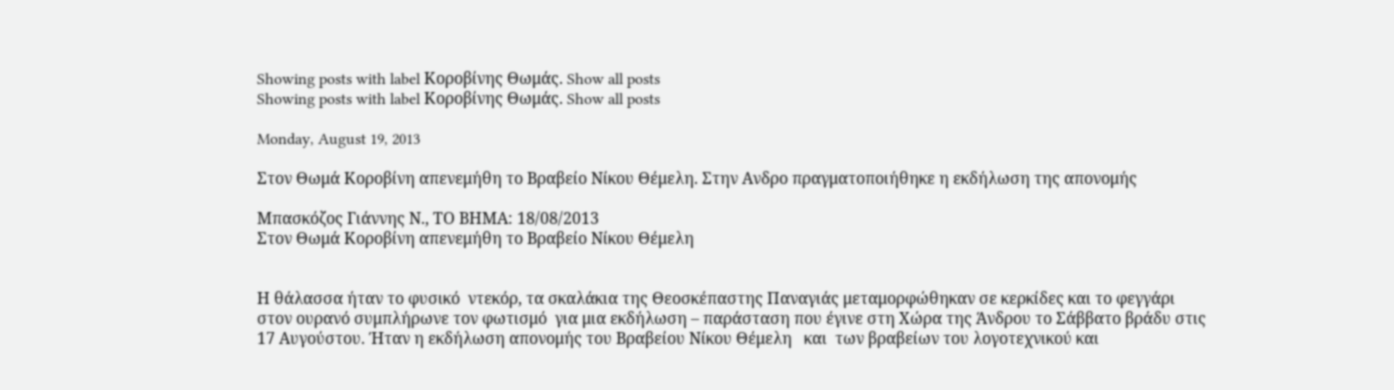Showing posts with label Κοροβίνης Θωμάς. Show all posts
Showing posts with label Κοροβίνης Θωμάς. Show all posts

Monday, August 19, 2013

Στον Θωμά Κοροβίνη απενεμήθη το Βραβείο Νίκου Θέμελη. Στην Ανδρο πραγματοποιήθηκε η εκδήλωση της απονομής

Μπασκόζος Γιάννης Ν., ΤΟ ΒΗΜΑ: 18/08/2013
Στον Θωμά Κοροβίνη απενεμήθη το Βραβείο Νίκου Θέμελη


Η θάλασσα ήταν το φυσικό  ντεκόρ, τα σκαλάκια της Θεοσκέπαστης Παναγιάς μεταμορφώθηκαν σε κερκίδες και το φεγγάρι στον ουρανό συμπλήρωνε τον φωτισμό  για μια εκδήλωση – παράσταση που έγινε στη Χώρα της Άνδρου το Σάββατο βράδυ στις 17 Αυγούστου. Ήταν η εκδήλωση απονομής του Βραβείου Νίκου Θέμελη   και  των βραβείων του λογοτεχνικού και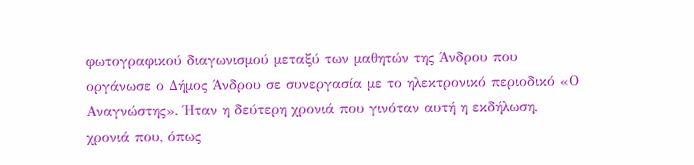φωτογραφικού διαγωνισμού μεταξύ των μαθητών της Άνδρου που οργάνωσε ο Δήμος Άνδρου σε συνεργασία με το ηλεκτρονικό περιοδικό «Ο Αναγνώστης». Ήταν η δεύτερη χρονιά που γινόταν αυτή η εκδήλωση, χρονιά που, όπως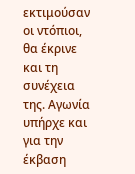εκτιμούσαν οι ντόπιοι, θα έκρινε και τη συνέχεια της. Αγωνία υπήρχε και για την έκβαση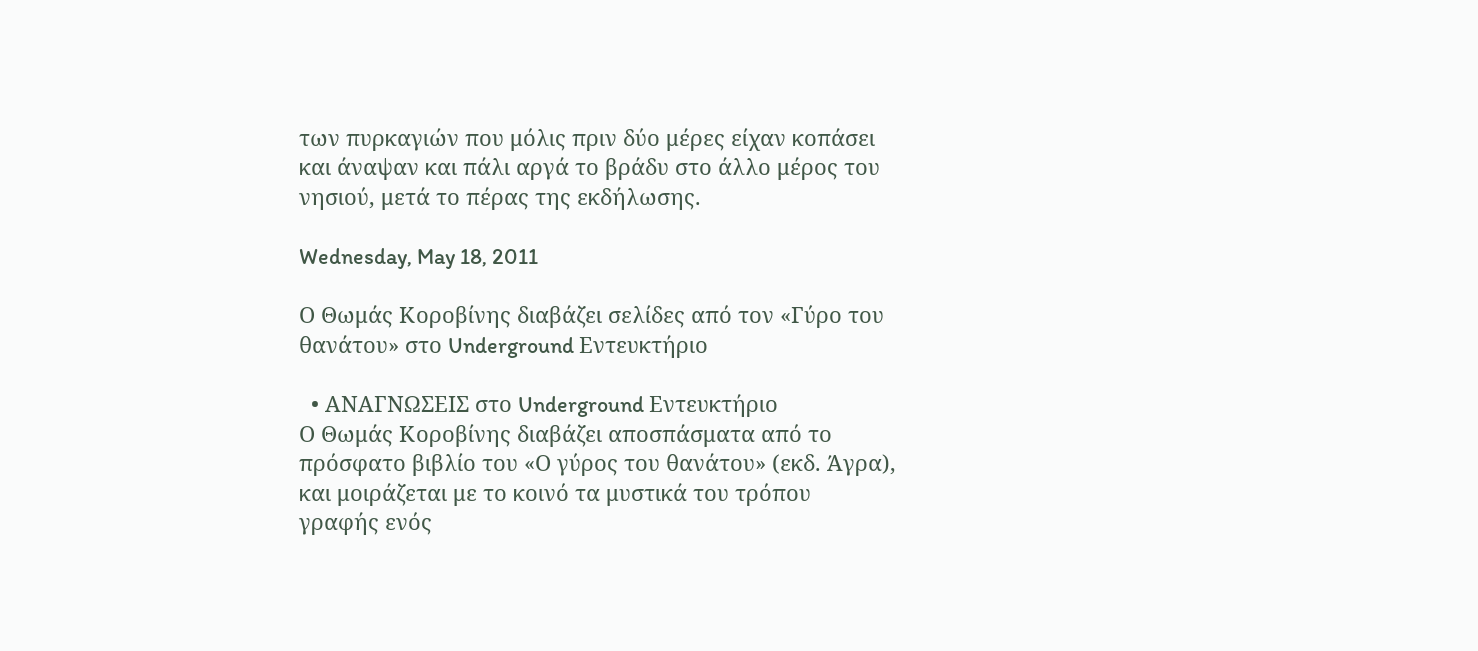των πυρκαγιών που μόλις πριν δύο μέρες είχαν κοπάσει και άναψαν και πάλι αργά το βράδυ στο άλλο μέρος του νησιού, μετά το πέρας της εκδήλωσης.

Wednesday, May 18, 2011

Ο Θωμάς Κοροβίνης διαβάζει σελίδες από τον «Γύρο του θανάτου» στο Underground Εντευκτήριο

  • ΑΝΑΓΝΩΣΕΙΣ στο Underground Εντευκτήριο
Ο Θωμάς Κοροβίνης διαβάζει αποσπάσματα από το πρόσφατο βιβλίο του «Ο γύρος του θανάτου» (εκδ. Άγρα), και μοιράζεται με το κοινό τα μυστικά του τρόπου γραφής ενός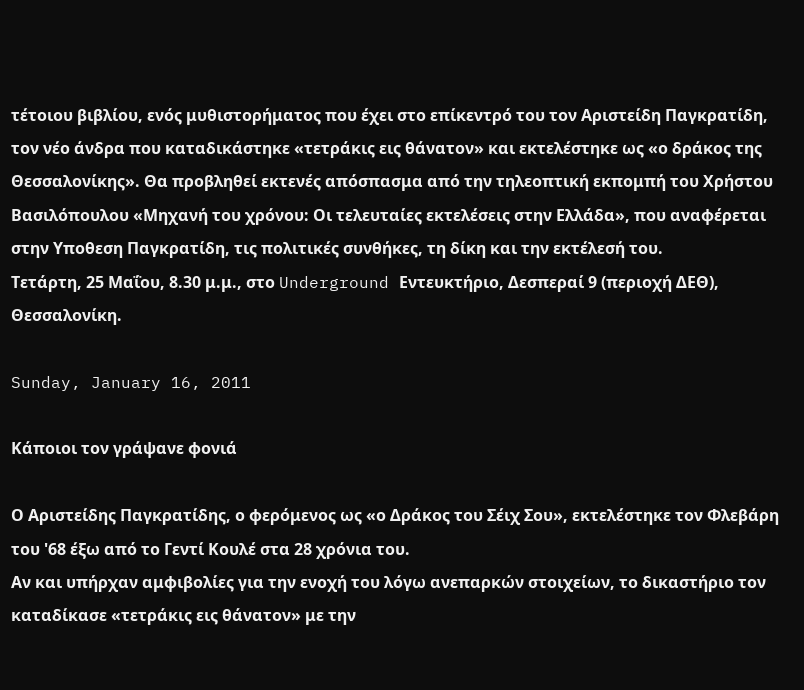τέτοιου βιβλίου, ενός μυθιστορήματος που έχει στο επίκεντρό του τον Αριστείδη Παγκρατίδη, τον νέο άνδρα που καταδικάστηκε «τετράκις εις θάνατον» και εκτελέστηκε ως «ο δράκος της Θεσσαλονίκης». Θα προβληθεί εκτενές απόσπασμα από την τηλεοπτική εκπομπή του Χρήστου Βασιλόπουλου «Μηχανή του χρόνου: Οι τελευταίες εκτελέσεις στην Ελλάδα», που αναφέρεται στην Υποθεση Παγκρατίδη, τις πολιτικές συνθήκες, τη δίκη και την εκτέλεσή του.
Τετάρτη, 25 Μαΐου, 8.30 μ.μ., στο Underground Εντευκτήριο, Δεσπεραί 9 (περιοχή ΔΕΘ), Θεσσαλονίκη.

Sunday, January 16, 2011

Κάποιοι τον γράψανε φονιά

Ο Αριστείδης Παγκρατίδης, ο φερόμενος ως «ο Δράκος του Σέιχ Σου», εκτελέστηκε τον Φλεβάρη του '68 έξω από το Γεντί Κουλέ στα 28 χρόνια του.
Αν και υπήρχαν αμφιβολίες για την ενοχή του λόγω ανεπαρκών στοιχείων, το δικαστήριο τον καταδίκασε «τετράκις εις θάνατον» με την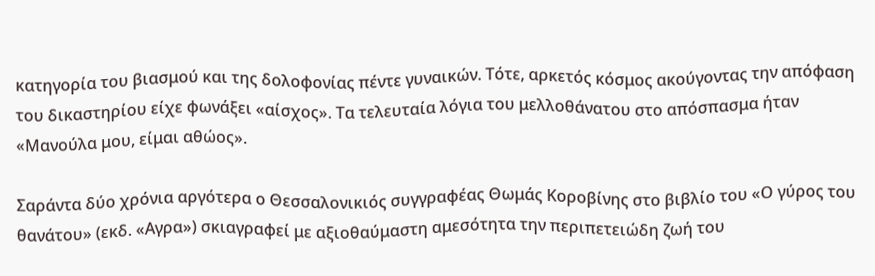κατηγορία του βιασμού και της δολοφονίας πέντε γυναικών. Τότε, αρκετός κόσμος ακούγοντας την απόφαση του δικαστηρίου είχε φωνάξει «αίσχος». Τα τελευταία λόγια του μελλοθάνατου στο απόσπασμα ήταν «Μανούλα μου, είμαι αθώος».

Σαράντα δύο χρόνια αργότερα ο Θεσσαλονικιός συγγραφέας Θωμάς Κοροβίνης στο βιβλίο του «Ο γύρος του θανάτου» (εκδ. «Αγρα») σκιαγραφεί με αξιοθαύμαστη αμεσότητα την περιπετειώδη ζωή του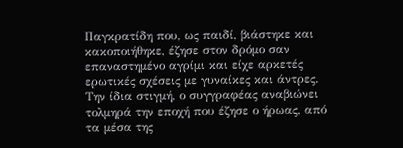Παγκρατίδη που, ως παιδί, βιάστηκε και κακοποιήθηκε, έζησε στον δρόμο σαν επαναστημένο αγρίμι και είχε αρκετές ερωτικές σχέσεις με γυναίκες και άντρες. Την ίδια στιγμή, ο συγγραφέας αναβιώνει τολμηρά την εποχή που έζησε ο ήρωας, από τα μέσα της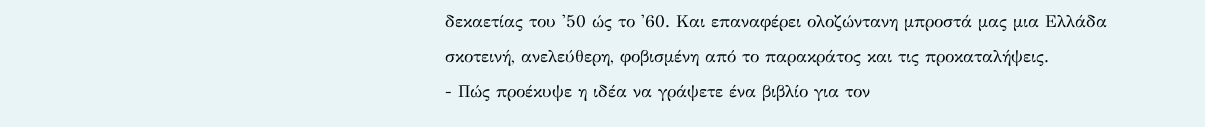δεκαετίας του '50 ώς το '60. Και επαναφέρει ολοζώντανη μπροστά μας μια Ελλάδα σκοτεινή, ανελεύθερη, φοβισμένη από το παρακράτος και τις προκαταλήψεις.
- Πώς προέκυψε η ιδέα να γράψετε ένα βιβλίο για τον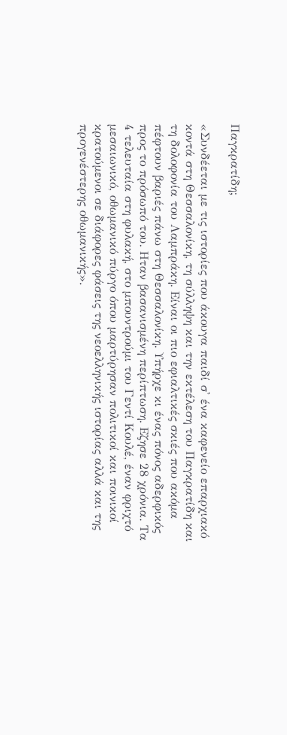Παγκρατίδη;

«Συνδέεται με τις ιστορίες που άκουγα παιδί σ' ένα καφενείο επαρχιακό κοντά στη Θεσσαλονίκη, τη σύλληψη και την εκτέλεση του Παγκρατίδη και τη δολοφονία του Λαμπράκη. Είναι οι πιο εφιαλτικές σκιές που ακόμα πέφτουν βαριές πάνω στη Θεσσαλονίκη. Υπήρχε κι ένας πόνος αδερφικός προς το πρόσωπό του. Ηταν βασανισμένη περίπτωση. Εζησε 28 χρόνια. Τα 4 τελευταία στη φυλακή, στο μπουντρούμι του Γεντί Κουλέ, έναν φριχτό μεσαιωνικό, οθωμανικό πύργο όπου μαρτύρησαν πολιτικοί και ποινικοί κρατούμενοι σε διάφορες φάσεις της νεοελληνικής ιστορίας αλλά και της προγενέστερης οθωμανικής».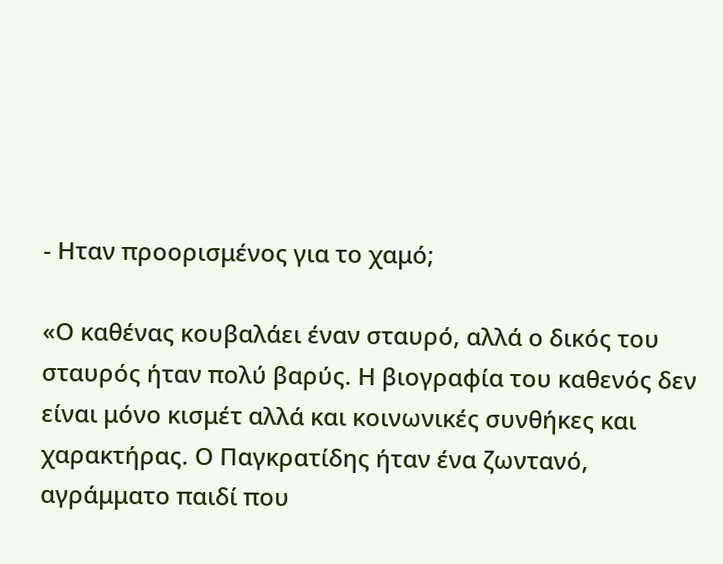- Ηταν προορισμένος για το χαμό;

«Ο καθένας κουβαλάει έναν σταυρό, αλλά ο δικός του σταυρός ήταν πολύ βαρύς. Η βιογραφία του καθενός δεν είναι μόνο κισμέτ αλλά και κοινωνικές συνθήκες και χαρακτήρας. Ο Παγκρατίδης ήταν ένα ζωντανό, αγράμματο παιδί που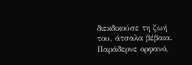διεκδικούσε τη ζωή του, άτσαλα βέβαια. Παράδερνε ορφανό,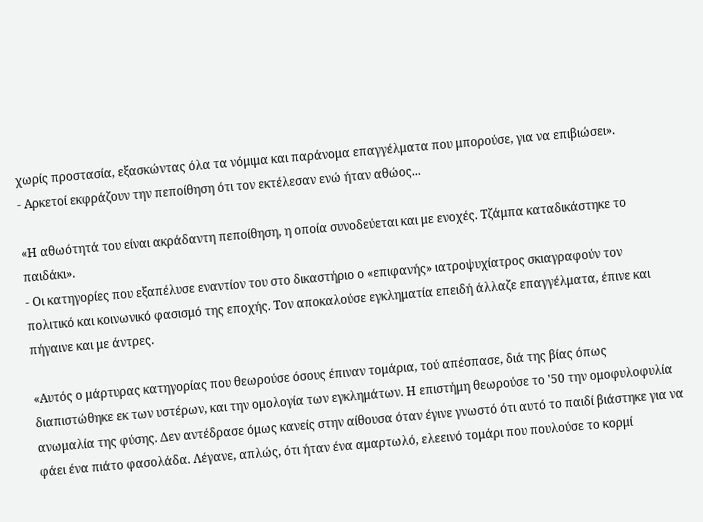χωρίς προστασία, εξασκώντας όλα τα νόμιμα και παράνομα επαγγέλματα που μπορούσε, για να επιβιώσει».
- Αρκετοί εκφράζουν την πεποίθηση ότι τον εκτέλεσαν ενώ ήταν αθώος...

«Η αθωότητά του είναι ακράδαντη πεποίθηση, η οποία συνοδεύεται και με ενοχές. Τζάμπα καταδικάστηκε το παιδάκι».
- Οι κατηγορίες που εξαπέλυσε εναντίον του στο δικαστήριο ο «επιφανής» ιατροψυχίατρος σκιαγραφούν τον πολιτικό και κοινωνικό φασισμό της εποχής. Τον αποκαλούσε εγκληματία επειδή άλλαζε επαγγέλματα, έπινε και πήγαινε και με άντρες.

«Αυτός ο μάρτυρας κατηγορίας που θεωρούσε όσους έπιναν τομάρια, τού απέσπασε, διά της βίας όπως διαπιστώθηκε εκ των υστέρων, και την ομολογία των εγκλημάτων. Η επιστήμη θεωρούσε το '50 την ομοφυλοφυλία ανωμαλία της φύσης. Δεν αντέδρασε όμως κανείς στην αίθουσα όταν έγινε γνωστό ότι αυτό το παιδί βιάστηκε για να φάει ένα πιάτο φασολάδα. Λέγανε, απλώς, ότι ήταν ένα αμαρτωλό, ελεεινό τομάρι που πουλούσε το κορμί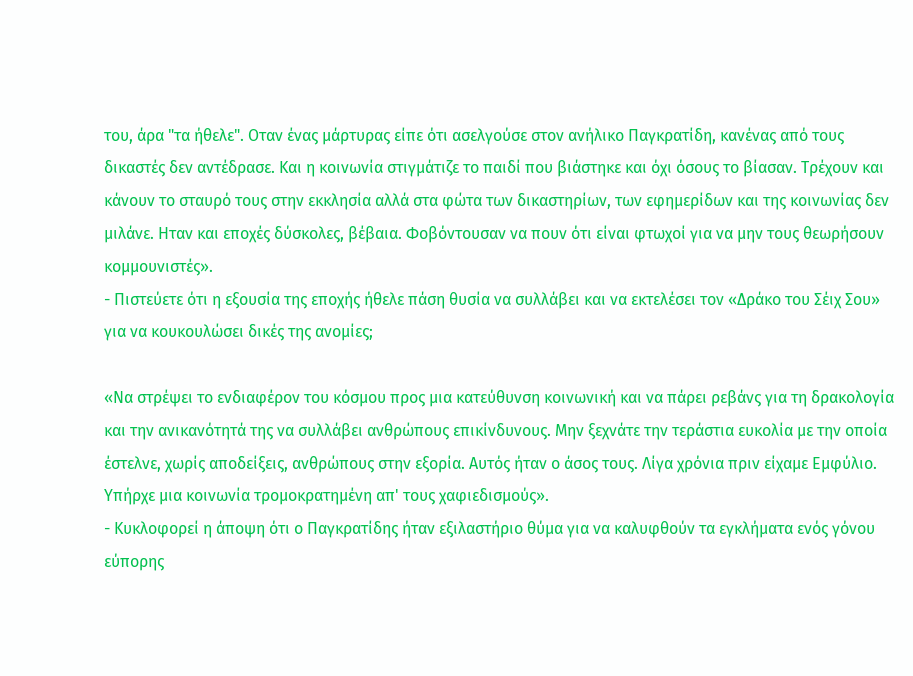του, άρα "τα ήθελε". Οταν ένας μάρτυρας είπε ότι ασελγούσε στον ανήλικο Παγκρατίδη, κανένας από τους δικαστές δεν αντέδρασε. Και η κοινωνία στιγμάτιζε το παιδί που βιάστηκε και όχι όσους το βίασαν. Τρέχουν και κάνουν το σταυρό τους στην εκκλησία αλλά στα φώτα των δικαστηρίων, των εφημερίδων και της κοινωνίας δεν μιλάνε. Ηταν και εποχές δύσκολες, βέβαια. Φοβόντουσαν να πουν ότι είναι φτωχοί για να μην τους θεωρήσουν κομμουνιστές».
- Πιστεύετε ότι η εξουσία της εποχής ήθελε πάση θυσία να συλλάβει και να εκτελέσει τον «Δράκο του Σέιχ Σου» για να κουκουλώσει δικές της ανομίες;

«Να στρέψει το ενδιαφέρον του κόσμου προς μια κατεύθυνση κοινωνική και να πάρει ρεβάνς για τη δρακολογία και την ανικανότητά της να συλλάβει ανθρώπους επικίνδυνους. Μην ξεχνάτε την τεράστια ευκολία με την οποία έστελνε, χωρίς αποδείξεις, ανθρώπους στην εξορία. Αυτός ήταν ο άσος τους. Λίγα χρόνια πριν είχαμε Εμφύλιο. Υπήρχε μια κοινωνία τρομοκρατημένη απ' τους χαφιεδισμούς».
- Κυκλοφορεί η άποψη ότι ο Παγκρατίδης ήταν εξιλαστήριο θύμα για να καλυφθούν τα εγκλήματα ενός γόνου εύπορης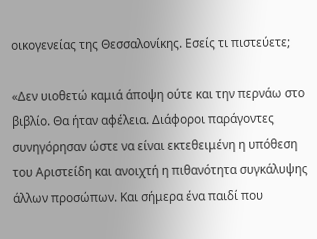οικογενείας της Θεσσαλονίκης. Εσείς τι πιστεύετε;

«Δεν υιοθετώ καμιά άποψη ούτε και την περνάω στο βιβλίο. Θα ήταν αφέλεια. Διάφοροι παράγοντες συνηγόρησαν ώστε να είναι εκτεθειμένη η υπόθεση του Αριστείδη και ανοιχτή η πιθανότητα συγκάλυψης άλλων προσώπων. Και σήμερα ένα παιδί που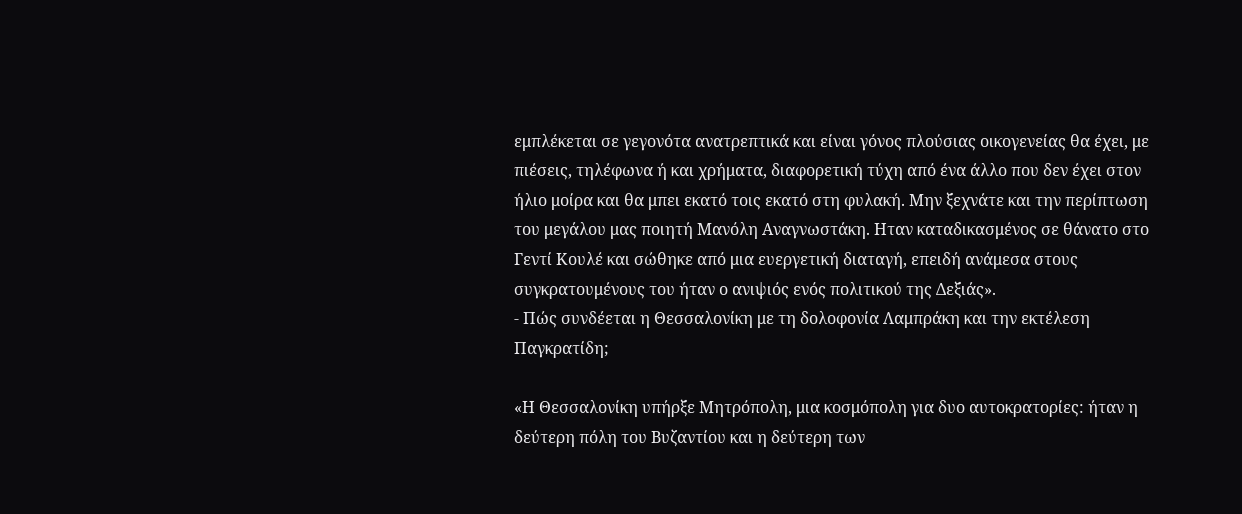εμπλέκεται σε γεγονότα ανατρεπτικά και είναι γόνος πλούσιας οικογενείας θα έχει, με πιέσεις, τηλέφωνα ή και χρήματα, διαφορετική τύχη από ένα άλλο που δεν έχει στον ήλιο μοίρα και θα μπει εκατό τοις εκατό στη φυλακή. Μην ξεχνάτε και την περίπτωση του μεγάλου μας ποιητή Μανόλη Αναγνωστάκη. Ηταν καταδικασμένος σε θάνατο στο Γεντί Κουλέ και σώθηκε από μια ευεργετική διαταγή, επειδή ανάμεσα στους συγκρατουμένους του ήταν ο ανιψιός ενός πολιτικού της Δεξιάς».
- Πώς συνδέεται η Θεσσαλονίκη με τη δολοφονία Λαμπράκη και την εκτέλεση Παγκρατίδη;

«Η Θεσσαλονίκη υπήρξε Μητρόπολη, μια κοσμόπολη για δυο αυτοκρατορίες: ήταν η δεύτερη πόλη του Βυζαντίου και η δεύτερη των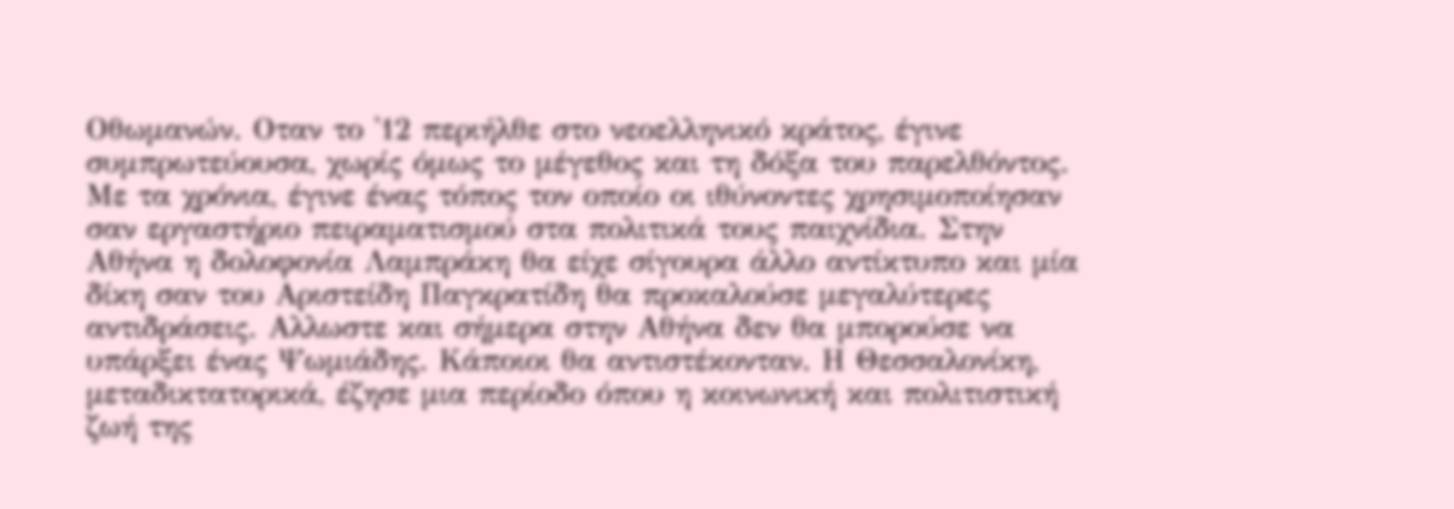Οθωμανών. Οταν το '12 περιήλθε στο νεοελληνικό κράτος, έγινε συμπρωτεύουσα, χωρίς όμως το μέγεθος και τη δόξα του παρελθόντος. Με τα χρόνια, έγινε ένας τόπος τον οποίο οι ιθύνοντες χρησιμοποίησαν σαν εργαστήριο πειραματισμού στα πολιτικά τους παιχνίδια. Στην Αθήνα η δολοφονία Λαμπράκη θα είχε σίγουρα άλλο αντίκτυπο και μία δίκη σαν του Αριστείδη Παγκρατίδη θα προκαλούσε μεγαλύτερες αντιδράσεις. Αλλωστε και σήμερα στην Αθήνα δεν θα μπορούσε να υπάρξει ένας Ψωμιάδης. Κάποιοι θα αντιστέκονταν. Η Θεσσαλονίκη, μεταδικτατορικά, έζησε μια περίοδο όπου η κοινωνική και πολιτιστική ζωή της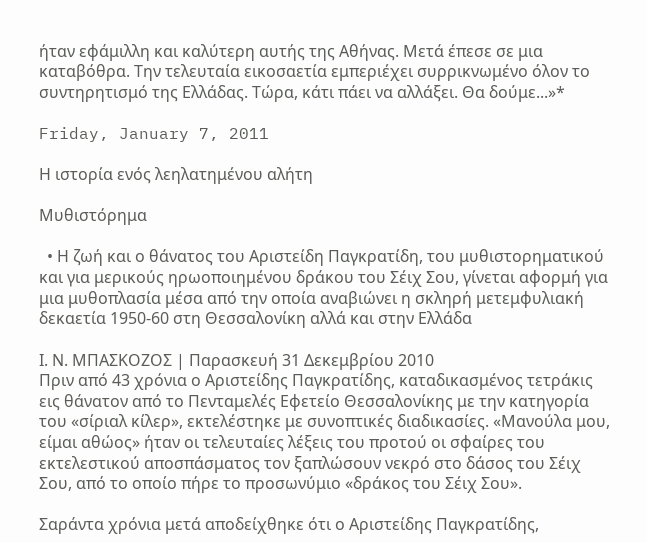ήταν εφάμιλλη και καλύτερη αυτής της Αθήνας. Μετά έπεσε σε μια καταβόθρα. Την τελευταία εικοσαετία εμπεριέχει συρρικνωμένο όλον το συντηρητισμό της Ελλάδας. Τώρα, κάτι πάει να αλλάξει. Θα δούμε...»*

Friday, January 7, 2011

Η ιστορία ενός λεηλατημένου αλήτη

Μυθιστόρημα

  • Η ζωή και ο θάνατος του Αριστείδη Παγκρατίδη, του μυθιστορηματικού και για μερικούς ηρωοποιημένου δράκου του Σέιχ Σου, γίνεται αφορμή για μια μυθοπλασία μέσα από την οποία αναβιώνει η σκληρή μετεμφυλιακή δεκαετία 1950-60 στη Θεσσαλονίκη αλλά και στην Ελλάδα

Ι. Ν. ΜΠΑΣΚΟΖΟΣ | Παρασκευή 31 Δεκεμβρίου 2010
Πριν από 43 χρόνια ο Αριστείδης Παγκρατίδης, καταδικασμένος τετράκις εις θάνατον από το Πενταμελές Εφετείο Θεσσαλονίκης με την κατηγορία του «σίριαλ κίλερ», εκτελέστηκε με συνοπτικές διαδικασίες. «Μανούλα μου, είμαι αθώος» ήταν οι τελευταίες λέξεις του προτού οι σφαίρες του εκτελεστικού αποσπάσματος τον ξαπλώσουν νεκρό στο δάσος του Σέιχ Σου, από το οποίο πήρε το προσωνύμιο «δράκος του Σέιχ Σου».

Σαράντα χρόνια μετά αποδείχθηκε ότι ο Αριστείδης Παγκρατίδης,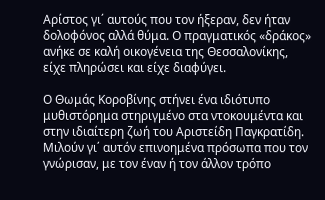Αρίστος γι΄ αυτούς που τον ήξεραν, δεν ήταν δολοφόνος αλλά θύμα. Ο πραγματικός «δράκος» ανήκε σε καλή οικογένεια της Θεσσαλονίκης, είχε πληρώσει και είχε διαφύγει.

Ο Θωμάς Κοροβίνης στήνει ένα ιδιότυπο μυθιστόρημα στηριγμένο στα ντοκουμέντα και στην ιδιαίτερη ζωή του Αριστείδη Παγκρατίδη. Μιλούν γι΄ αυτόν επινοημένα πρόσωπα που τον γνώρισαν, με τον έναν ή τον άλλον τρόπο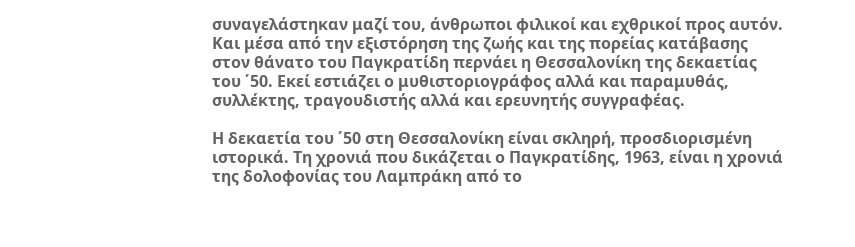συναγελάστηκαν μαζί του, άνθρωποι φιλικοί και εχθρικοί προς αυτόν. Και μέσα από την εξιστόρηση της ζωής και της πορείας κατάβασης στον θάνατο του Παγκρατίδη περνάει η Θεσσαλονίκη της δεκαετίας του ΄50. Εκεί εστιάζει ο μυθιστοριογράφος αλλά και παραμυθάς, συλλέκτης, τραγουδιστής αλλά και ερευνητής συγγραφέας.

Η δεκαετία του ΄50 στη Θεσσαλονίκη είναι σκληρή, προσδιορισμένη ιστορικά. Τη χρονιά που δικάζεται ο Παγκρατίδης, 1963, είναι η χρονιά της δολοφονίας του Λαμπράκη από το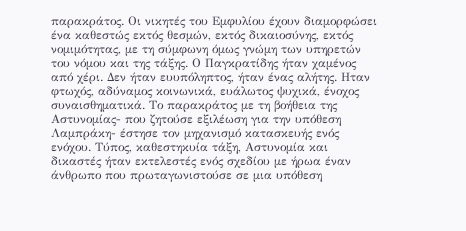παρακράτος. Οι νικητές του Εμφυλίου έχουν διαμορφώσει ένα καθεστώς εκτός θεσμών, εκτός δικαιοσύνης, εκτός νομιμότητας, με τη σύμφωνη όμως γνώμη των υπηρετών του νόμου και της τάξης. Ο Παγκρατίδης ήταν χαμένος από χέρι. Δεν ήταν ευυπόληπτος, ήταν ένας αλήτης. Ηταν φτωχός, αδύναμος κοινωνικά, ευάλωτος ψυχικά, ένοχος συναισθηματικά. Το παρακράτος με τη βοήθεια της Αστυνομίας- που ζητούσε εξιλέωση για την υπόθεση Λαμπράκη- έστησε τον μηχανισμό κατασκευής ενός ενόχου. Τύπος, καθεστηκυία τάξη, Αστυνομία και δικαστές ήταν εκτελεστές ενός σχεδίου με ήρωα έναν άνθρωπο που πρωταγωνιστούσε σε μια υπόθεση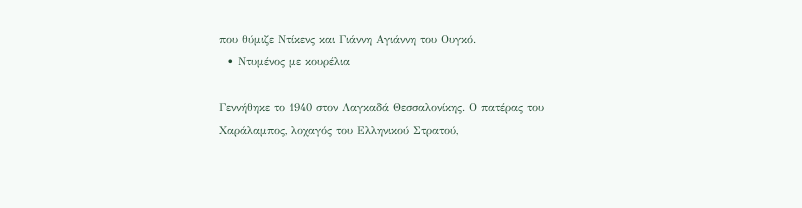που θύμιζε Ντίκενς και Γιάννη Αγιάννη του Ουγκό.
  • Ντυμένος με κουρέλια

Γεννήθηκε το 1940 στον Λαγκαδά Θεσσαλονίκης. Ο πατέρας του Χαράλαμπος, λοχαγός του Ελληνικού Στρατού,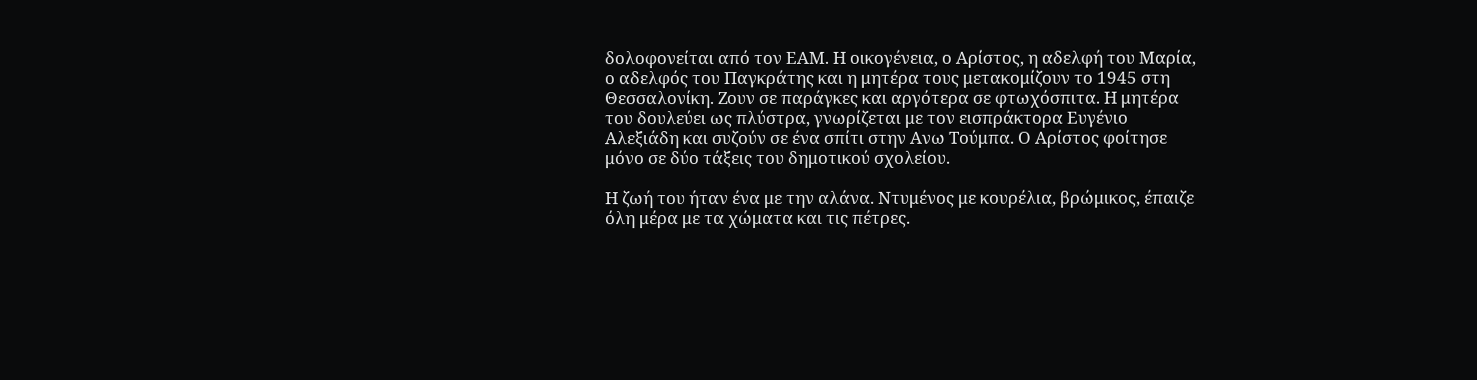δολοφονείται από τον ΕΑΜ. Η οικογένεια, ο Αρίστος, η αδελφή του Μαρία, ο αδελφός του Παγκράτης και η μητέρα τους μετακομίζουν το 1945 στη Θεσσαλονίκη. Ζουν σε παράγκες και αργότερα σε φτωχόσπιτα. Η μητέρα του δουλεύει ως πλύστρα, γνωρίζεται με τον εισπράκτορα Ευγένιο Αλεξιάδη και συζούν σε ένα σπίτι στην Ανω Τούμπα. Ο Αρίστος φοίτησε μόνο σε δύο τάξεις του δημοτικού σχολείου.

Η ζωή του ήταν ένα με την αλάνα. Ντυμένος με κουρέλια, βρώμικος, έπαιζε όλη μέρα με τα χώματα και τις πέτρες.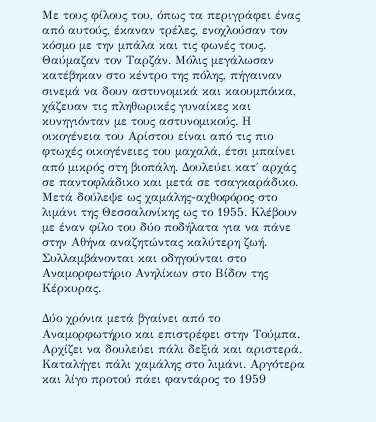Με τους φίλους του, όπως τα περιγράφει ένας από αυτούς, έκαναν τρέλες, ενοχλούσαν τον κόσμο με την μπάλα και τις φωνές τους. Θαύμαζαν τον Ταρζάν. Μόλις μεγάλωσαν κατέβηκαν στο κέντρο της πόλης, πήγαιναν σινεμά να δουν αστυνομικά και καουμπόικα, χάζευαν τις πληθωρικές γυναίκες και κυνηγιόνταν με τους αστυνομικούς. Η οικογένεια του Αρίστου είναι από τις πιο φτωχές οικογένειες του μαχαλά, έτσι μπαίνει από μικρός στη βιοπάλη. Δουλεύει κατ΄ αρχάς σε παντοφλάδικο και μετά σε τσαγκαράδικο. Μετά δούλεψε ως χαμάλης-αχθοφόρος στο λιμάνι της Θεσσαλονίκης ως το 1955. Κλέβουν με έναν φίλο του δύο ποδήλατα για να πάνε στην Αθήνα αναζητώντας καλύτερη ζωή. Συλλαμβάνονται και οδηγούνται στο Αναμορφωτήριο Ανηλίκων στο Βίδον της Κέρκυρας.

Δύο χρόνια μετά βγαίνει από το Αναμορφωτήριο και επιστρέφει στην Τούμπα. Αρχίζει να δουλεύει πάλι δεξιά και αριστερά. Καταλήγει πάλι χαμάλης στο λιμάνι. Αργότερα και λίγο προτού πάει φαντάρος το 1959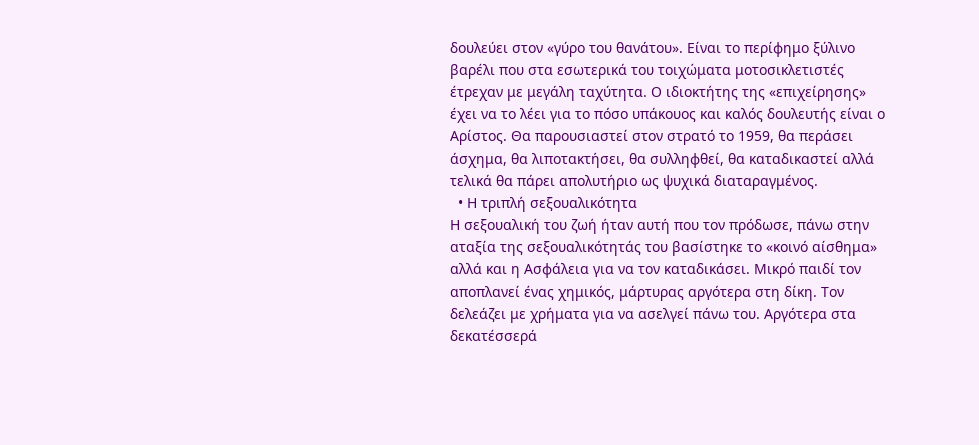δουλεύει στον «γύρο του θανάτου». Είναι το περίφημο ξύλινο βαρέλι που στα εσωτερικά του τοιχώματα μοτοσικλετιστές έτρεχαν με μεγάλη ταχύτητα. Ο ιδιοκτήτης της «επιχείρησης» έχει να το λέει για το πόσο υπάκουος και καλός δουλευτής είναι ο Αρίστος. Θα παρουσιαστεί στον στρατό το 1959, θα περάσει άσχημα, θα λιποτακτήσει, θα συλληφθεί, θα καταδικαστεί αλλά τελικά θα πάρει απολυτήριο ως ψυχικά διαταραγμένος.
  • Η τριπλή σεξουαλικότητα
Η σεξουαλική του ζωή ήταν αυτή που τον πρόδωσε, πάνω στην αταξία της σεξουαλικότητάς του βασίστηκε το «κοινό αίσθημα» αλλά και η Ασφάλεια για να τον καταδικάσει. Μικρό παιδί τον αποπλανεί ένας χημικός, μάρτυρας αργότερα στη δίκη. Τον δελεάζει με χρήματα για να ασελγεί πάνω του. Αργότερα στα δεκατέσσερά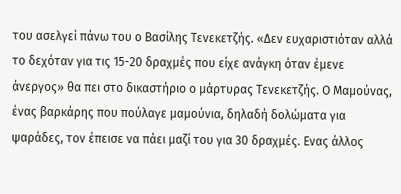του ασελγεί πάνω του ο Βασίλης Τενεκετζής. «Δεν ευχαριστιόταν αλλά το δεχόταν για τις 15-20 δραχμές που είχε ανάγκη όταν έμενε άνεργος» θα πει στο δικαστήριο ο μάρτυρας Τενεκετζής. Ο Μαμούνας, ένας βαρκάρης που πούλαγε μαμούνια, δηλαδή δολώματα για ψαράδες, τον έπεισε να πάει μαζί του για 30 δραχμές. Ενας άλλος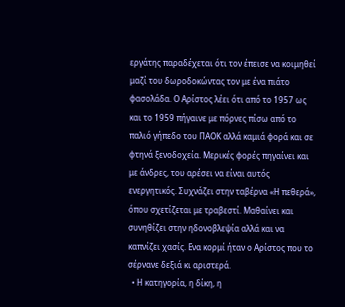εργάτης παραδέχεται ότι τον έπεισε να κοιμηθεί μαζί του δωροδοκώντας τον με ένα πιάτο φασολάδα. Ο Αρίστος λέει ότι από το 1957 ως και το 1959 πήγαινε με πόρνες πίσω από το παλιό γήπεδο του ΠΑΟΚ αλλά καμιά φορά και σε φτηνά ξενοδοχεία. Μερικές φορές πηγαίνει και με άνδρες, του αρέσει να είναι αυτός ενεργητικός. Συχνάζει στην ταβέρνα «Η πεθερά», όπου σχετίζεται με τραβεστί. Μαθαίνει και συνηθίζει στην ηδονοβλεψία αλλά και να καπνίζει χασίς. Ενα κορμί ήταν ο Αρίστος που το σέρνανε δεξιά κι αριστερά.
  • Η κατηγορία, η δίκη, η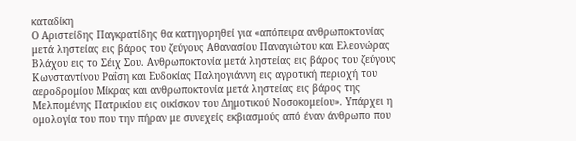καταδίκη
Ο Αριστείδης Παγκρατίδης θα κατηγορηθεί για «απόπειρα ανθρωποκτονίας μετά ληστείας εις βάρος του ζεύγους Αθανασίου Παναγιώτου και Ελεονώρας Βλάχου εις το Σέιχ Σου. Ανθρωποκτονία μετά ληστείας εις βάρος του ζεύγους Κωνσταντίνου Ραΐση και Ευδοκίας Παληογιάννη εις αγροτική περιοχή του αεροδρομίου Μίκρας και ανθρωποκτονία μετά ληστείας εις βάρος της Μελπομένης Πατρικίου εις οικίσκον του Δημοτικού Νοσοκομείου». Υπάρχει η ομολογία του που την πήραν με συνεχείς εκβιασμούς από έναν άνθρωπο που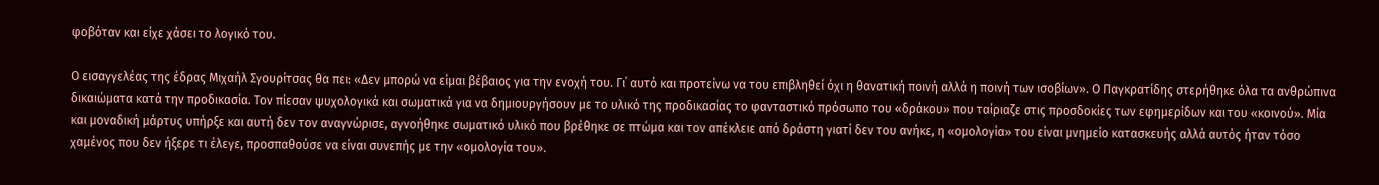φοβόταν και είχε χάσει το λογικό του.

Ο εισαγγελέας της έδρας Μιχαήλ Σγουρίτσας θα πει: «Δεν μπορώ να είμαι βέβαιος για την ενοχή του. Γι΄ αυτό και προτείνω να του επιβληθεί όχι η θανατική ποινή αλλά η ποινή των ισοβίων». Ο Παγκρατίδης στερήθηκε όλα τα ανθρώπινα δικαιώματα κατά την προδικασία. Τον πίεσαν ψυχολογικά και σωματικά για να δημιουργήσουν με το υλικό της προδικασίας το φανταστικό πρόσωπο του «δράκου» που ταίριαζε στις προσδοκίες των εφημερίδων και του «κοινού». Μία και μοναδική μάρτυς υπήρξε και αυτή δεν τον αναγνώρισε, αγνοήθηκε σωματικό υλικό που βρέθηκε σε πτώμα και τον απέκλειε από δράστη γιατί δεν του ανήκε, η «ομολογία» του είναι μνημείο κατασκευής αλλά αυτός ήταν τόσο χαμένος που δεν ήξερε τι έλεγε, προσπαθούσε να είναι συνεπής με την «ομολογία του».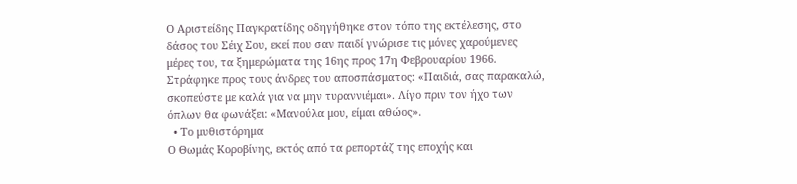Ο Αριστείδης Παγκρατίδης οδηγήθηκε στον τόπο της εκτέλεσης, στο δάσος του Σέιχ Σου, εκεί που σαν παιδί γνώρισε τις μόνες χαρούμενες μέρες του, τα ξημερώματα της 16ης προς 17η Φεβρουαρίου 1966. Στράφηκε προς τους άνδρες του αποσπάσματος: «Παιδιά, σας παρακαλώ, σκοπεύστε με καλά για να μην τυραννιέμαι». Λίγο πριν τον ήχο των όπλων θα φωνάξει: «Μανούλα μου, είμαι αθώος».
  • Το μυθιστόρημα
Ο Θωμάς Κοροβίνης, εκτός από τα ρεπορτάζ της εποχής και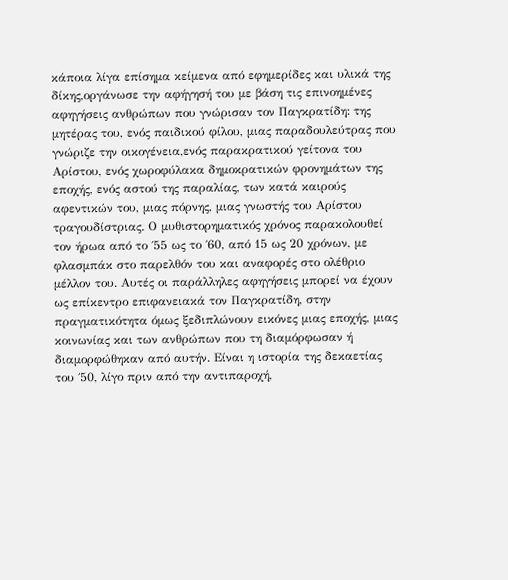κάποια λίγα επίσημα κείμενα από εφημερίδες και υλικά της δίκης,οργάνωσε την αφήγησή του με βάση τις επινοημένες αφηγήσεις ανθρώπων που γνώρισαν τον Παγκρατίδη: της μητέρας του, ενός παιδικού φίλου, μιας παραδουλεύτρας που γνώριζε την οικογένεια,ενός παρακρατικού γείτονα του Αρίστου, ενός χωροφύλακα δημοκρατικών φρονημάτων της εποχής, ενός αστού της παραλίας, των κατά καιρούς αφεντικών του, μιας πόρνης, μιας γνωστής του Αρίστου τραγουδίστριας. Ο μυθιστορηματικός χρόνος παρακολουθεί τον ήρωα από το ΄55 ως το ΄60, από 15 ως 20 χρόνων, με φλασμπάκ στο παρελθόν του και αναφορές στο ολέθριο μέλλον του. Αυτές οι παράλληλες αφηγήσεις μπορεί να έχουν ως επίκεντρο επιφανειακά τον Παγκρατίδη, στην πραγματικότητα όμως ξεδιπλώνουν εικόνες μιας εποχής, μιας κοινωνίας και των ανθρώπων που τη διαμόρφωσαν ή διαμορφώθηκαν από αυτήν. Είναι η ιστορία της δεκαετίας του ΄50, λίγο πριν από την αντιπαροχή,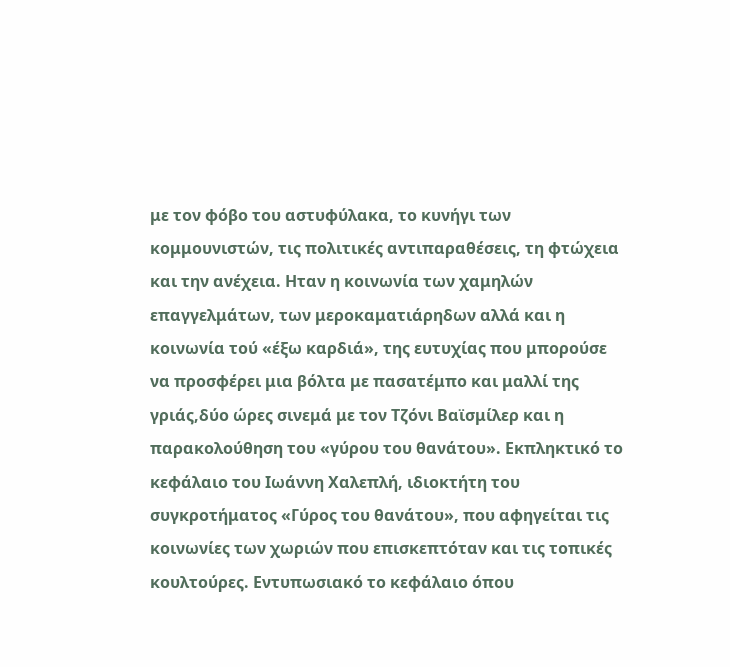με τον φόβο του αστυφύλακα, το κυνήγι των κομμουνιστών, τις πολιτικές αντιπαραθέσεις, τη φτώχεια και την ανέχεια. Ηταν η κοινωνία των χαμηλών επαγγελμάτων, των μεροκαματιάρηδων αλλά και η κοινωνία τού «έξω καρδιά», της ευτυχίας που μπορούσε να προσφέρει μια βόλτα με πασατέμπο και μαλλί της γριάς,δύο ώρες σινεμά με τον Τζόνι Βαϊσμίλερ και η παρακολούθηση του «γύρου του θανάτου». Εκπληκτικό το κεφάλαιο του Ιωάννη Χαλεπλή, ιδιοκτήτη του συγκροτήματος «Γύρος του θανάτου», που αφηγείται τις κοινωνίες των χωριών που επισκεπτόταν και τις τοπικές κουλτούρες. Εντυπωσιακό το κεφάλαιο όπου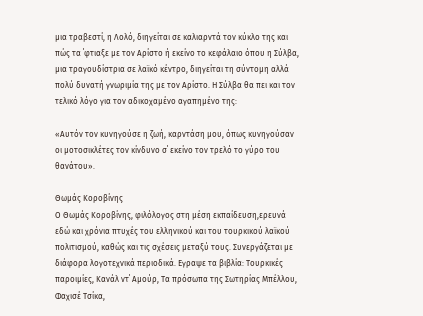μια τραβεστί, η Λολό, διηγείται σε καλιαρντά τον κύκλο της και πώς τα ΄φτιαξε με τον Αρίστο ή εκείνο το κεφάλαιο όπου η Σύλβα, μια τραγουδίστρια σε λαϊκό κέντρο, διηγείται τη σύντομη αλλά πολύ δυνατή γνωριμία της με τον Αρίστο. Η Σύλβα θα πει και τον τελικό λόγο για τον αδικοχαμένο αγαπημένο της:

«Αυτόν τον κυνηγούσε η ζωή, καρντάση μου, όπως κυνηγούσαν οι μοτοσικλέτες τον κίνδυνο σ΄ εκείνο τον τρελό το γύρο του θανάτου».

Θωμάς Κοροβίνης
Ο Θωμάς Κοροβίνης, φιλόλογος στη μέση εκπαίδευση,ερευνά εδώ και χρόνια πτυχές του ελληνικού και του τουρκικού λαϊκού πολιτισμού, καθώς και τις σχέσεις μεταξύ τους. Συνεργάζεται με διάφορα λογοτεχνικά περιοδικά. Εγραψε τα βιβλία: Τουρκικές παροιμίες, Κανάλ ντ΄ Αμούρ, Τα πρόσωπα της Σωτηρίας Μπέλλου, Φαχισέ Τσίκα,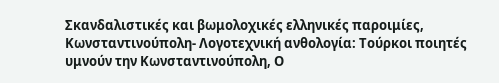Σκανδαλιστικές και βωμολοχικές ελληνικές παροιμίες, Κωνσταντινούπολη- Λογοτεχνική ανθολογία: Τούρκοι ποιητές υμνούν την Κωνσταντινούπολη, Ο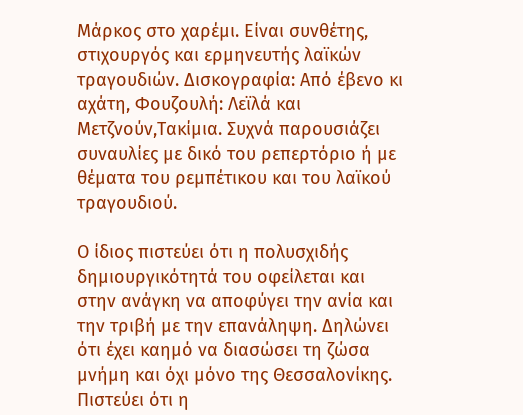Μάρκος στο χαρέμι. Είναι συνθέτης, στιχουργός και ερμηνευτής λαϊκών τραγουδιών. Δισκογραφία: Από έβενο κι αχάτη, Φουζουλή: Λεϊλά και Μετζνούν,Τακίμια. Συχνά παρουσιάζει συναυλίες με δικό του ρεπερτόριο ή με θέματα του ρεμπέτικου και του λαϊκού τραγουδιού.

Ο ίδιος πιστεύει ότι η πολυσχιδής δημιουργικότητά του οφείλεται και στην ανάγκη να αποφύγει την ανία και την τριβή με την επανάληψη. Δηλώνει ότι έχει καημό να διασώσει τη ζώσα μνήμη και όχι μόνο της Θεσσαλονίκης. Πιστεύει ότι η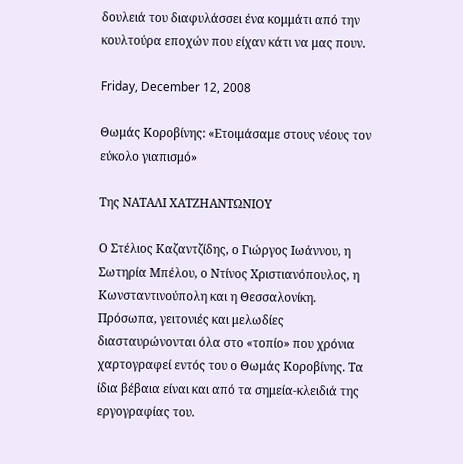δουλειά του διαφυλάσσει ένα κομμάτι από την κουλτούρα εποχών που είχαν κάτι να μας πουν.

Friday, December 12, 2008

Θωμάς Κοροβίνης: «Ετοιμάσαμε στους νέους τον εύκολο γιαπισμό»

Της ΝΑΤΑΛΙ ΧΑΤΖΗΑΝΤΩΝΙΟΥ

Ο Στέλιος Καζαντζίδης, ο Γιώργος Ιωάννου, η Σωτηρία Μπέλου, ο Ντίνος Χριστιανόπουλος, η Κωνσταντινούπολη και η Θεσσαλονίκη. Πρόσωπα, γειτονιές και μελωδίες διασταυρώνονται όλα στο «τοπίο» που χρόνια χαρτογραφεί εντός του ο Θωμάς Κοροβίνης. Τα ίδια βέβαια είναι και από τα σημεία-κλειδιά της εργογραφίας του.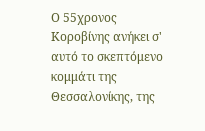Ο 55χρονος Κοροβίνης ανήκει σ' αυτό το σκεπτόμενο κομμάτι της Θεσσαλονίκης, της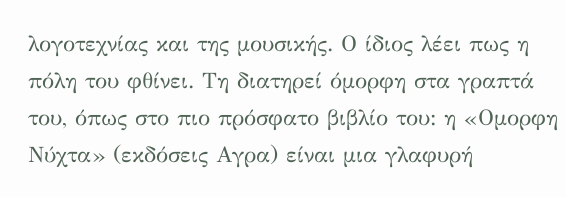λογοτεχνίας και της μουσικής. Ο ίδιος λέει πως η πόλη του φθίνει. Τη διατηρεί όμορφη στα γραπτά του, όπως στο πιο πρόσφατο βιβλίο του: η «Ομορφη Νύχτα» (εκδόσεις Αγρα) είναι μια γλαφυρή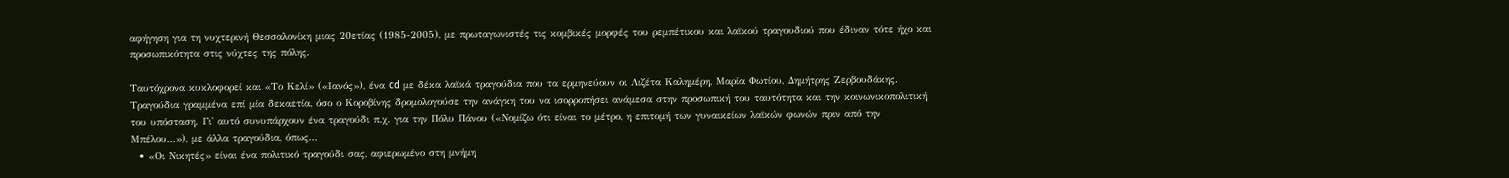αφήγηση για τη νυχτερινή Θεσσαλονίκη μιας 20ετίας (1985-2005), με πρωταγωνιστές τις κομβικές μορφές του ρεμπέτικου και λαϊκού τραγουδιού που έδιναν τότε ήχο και προσωπικότητα στις νύχτες της πόλης.

Ταυτόχρονα κυκλοφορεί και «Το Κελί» («Ιανός»), ένα cd με δέκα λαϊκά τραγούδια που τα ερμηνεύουν οι Λιζέτα Καλημέρη, Μαρία Φωτίου, Δημήτρης Ζερβουδάκης. Τραγούδια γραμμένα επί μία δεκαετία, όσο ο Κοροβίνης δρομολογούσε την ανάγκη του να ισορροπήσει ανάμεσα στην προσωπική του ταυτότητα και την κοινωνικοπολιτική του υπόσταση. Γι' αυτό συνυπάρχουν ένα τραγούδι π.χ. για την Πόλυ Πάνου («Νομίζω ότι είναι το μέτρο, η επιτομή των γυναικείων λαϊκών φωνών πριν από την Μπέλου...»), με άλλα τραγούδια, όπως...
  • «Οι Νικητές» είναι ένα πολιτικό τραγούδι σας, αφιερωμένο στη μνήμη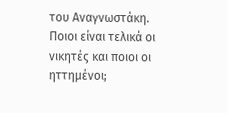του Αναγνωστάκη. Ποιοι είναι τελικά οι νικητές και ποιοι οι ηττημένοι;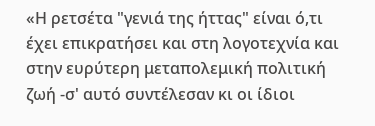«Η ρετσέτα "γενιά της ήττας" είναι ό,τι έχει επικρατήσει και στη λογοτεχνία και στην ευρύτερη μεταπολεμική πολιτική ζωή -σ' αυτό συντέλεσαν κι οι ίδιοι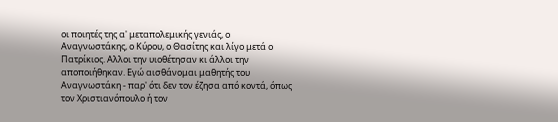οι ποιητές της α' μεταπολεμικής γενιάς, ο Αναγνωστάκης, ο Κύρου, ο Θασίτης και λίγο μετά ο Πατρίκιος. Αλλοι την υιοθέτησαν κι άλλοι την αποποιήθηκαν. Εγώ αισθάνομαι μαθητής του Αναγνωστάκη - παρ' ότι δεν τον έζησα από κοντά, όπως τον Χριστιανόπουλο ή τον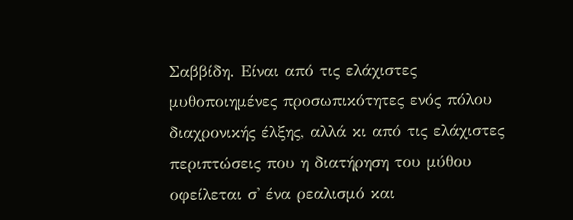Σαββίδη. Είναι από τις ελάχιστες μυθοποιημένες προσωπικότητες ενός πόλου διαχρονικής έλξης, αλλά κι από τις ελάχιστες περιπτώσεις που η διατήρηση του μύθου οφείλεται σ' ένα ρεαλισμό και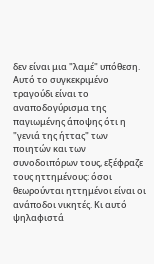δεν είναι μια "λαμέ" υπόθεση. Αυτό το συγκεκριμένο τραγούδι είναι το αναποδογύρισμα της παγιωμένης άποψης ότι η "γενιά της ήττας" των ποιητών και των συνοδοιπόρων τους, εξέφραζε τους ηττημένους: όσοι θεωρούνται ηττημένοι είναι οι ανάποδοι νικητές. Κι αυτό ψηλαφιστά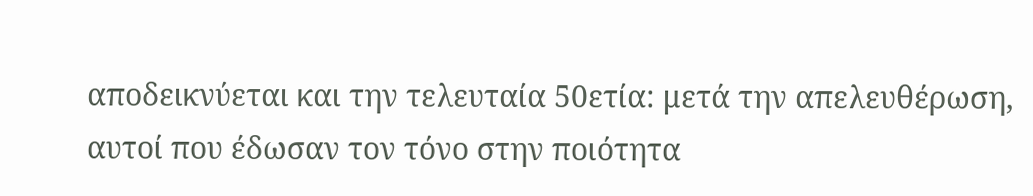αποδεικνύεται και την τελευταία 50ετία: μετά την απελευθέρωση, αυτοί που έδωσαν τον τόνο στην ποιότητα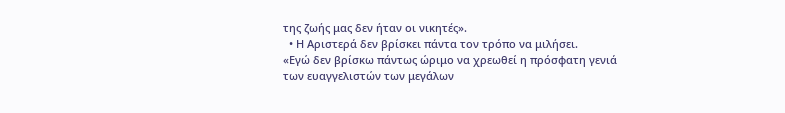της ζωής μας δεν ήταν οι νικητές».
  • Η Αριστερά δεν βρίσκει πάντα τον τρόπο να μιλήσει.
«Εγώ δεν βρίσκω πάντως ώριμο να χρεωθεί η πρόσφατη γενιά των ευαγγελιστών των μεγάλων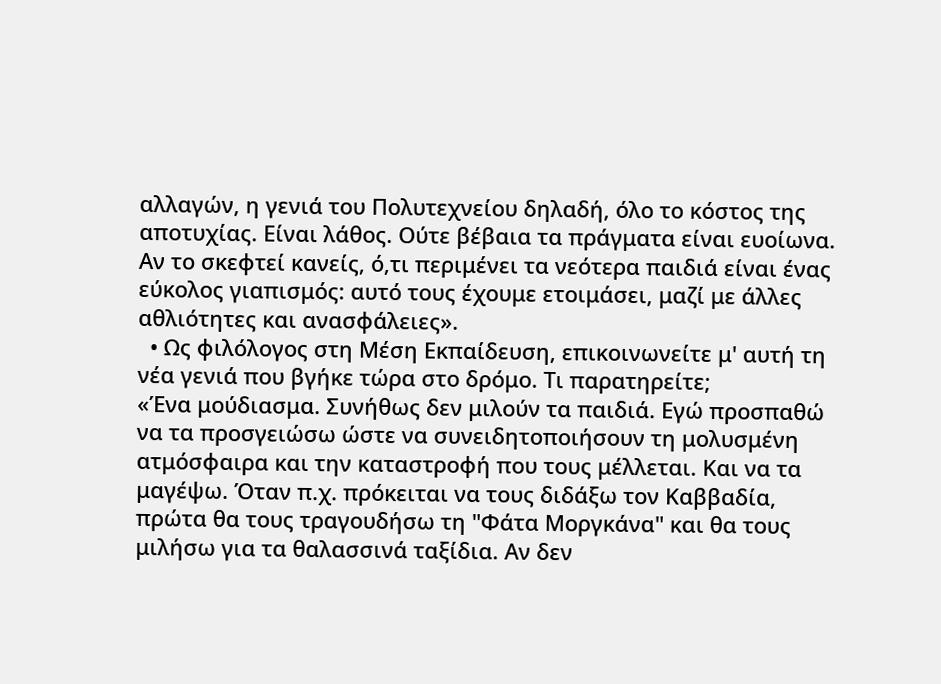αλλαγών, η γενιά του Πολυτεχνείου δηλαδή, όλο το κόστος της αποτυχίας. Είναι λάθος. Ούτε βέβαια τα πράγματα είναι ευοίωνα. Αν το σκεφτεί κανείς, ό,τι περιμένει τα νεότερα παιδιά είναι ένας εύκολος γιαπισμός: αυτό τους έχουμε ετοιμάσει, μαζί με άλλες αθλιότητες και ανασφάλειες».
  • Ως φιλόλογος στη Μέση Εκπαίδευση, επικοινωνείτε μ' αυτή τη νέα γενιά που βγήκε τώρα στο δρόμο. Τι παρατηρείτε;
«Ένα μούδιασμα. Συνήθως δεν μιλούν τα παιδιά. Εγώ προσπαθώ να τα προσγειώσω ώστε να συνειδητοποιήσουν τη μολυσμένη ατμόσφαιρα και την καταστροφή που τους μέλλεται. Και να τα μαγέψω. Όταν π.χ. πρόκειται να τους διδάξω τον Καββαδία, πρώτα θα τους τραγουδήσω τη "Φάτα Μοργκάνα" και θα τους μιλήσω για τα θαλασσινά ταξίδια. Αν δεν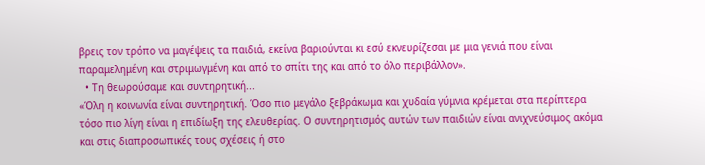βρεις τον τρόπο να μαγέψεις τα παιδιά, εκείνα βαριούνται κι εσύ εκνευρίζεσαι με μια γενιά που είναι παραμελημένη και στριμωγμένη και από το σπίτι της και από το όλο περιβάλλον».
  • Τη θεωρούσαμε και συντηρητική...
«Όλη η κοινωνία είναι συντηρητική. Όσο πιο μεγάλο ξεβράκωμα και χυδαία γύμνια κρέμεται στα περίπτερα τόσο πιο λίγη είναι η επιδίωξη της ελευθερίας. Ο συντηρητισμός αυτών των παιδιών είναι ανιχνεύσιμος ακόμα και στις διαπροσωπικές τους σχέσεις ή στο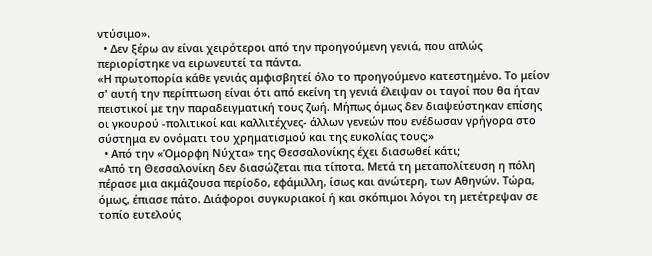ντύσιμο».
  • Δεν ξέρω αν είναι χειρότεροι από την προηγούμενη γενιά, που απλώς περιορίστηκε να ειρωνευτεί τα πάντα.
«Η πρωτοπορία κάθε γενιάς αμφισβητεί όλο το προηγούμενο κατεστημένο. Το μείον σ' αυτή την περίπτωση είναι ότι από εκείνη τη γενιά έλειψαν οι ταγοί που θα ήταν πειστικοί με την παραδειγματική τους ζωή. Μήπως όμως δεν διαψεύστηκαν επίσης οι γκουρού -πολιτικοί και καλλιτέχνες- άλλων γενεών που ενέδωσαν γρήγορα στο σύστημα εν ονόματι του χρηματισμού και της ευκολίας τους;»
  • Από την «Όμορφη Νύχτα» της Θεσσαλονίκης έχει διασωθεί κάτι;
«Από τη Θεσσαλονίκη δεν διασώζεται πια τίποτα. Μετά τη μεταπολίτευση η πόλη πέρασε μια ακμάζουσα περίοδο, εφάμιλλη, ίσως και ανώτερη, των Αθηνών. Τώρα, όμως, έπιασε πάτο. Διάφοροι συγκυριακοί ή και σκόπιμοι λόγοι τη μετέτρεψαν σε τοπίο ευτελούς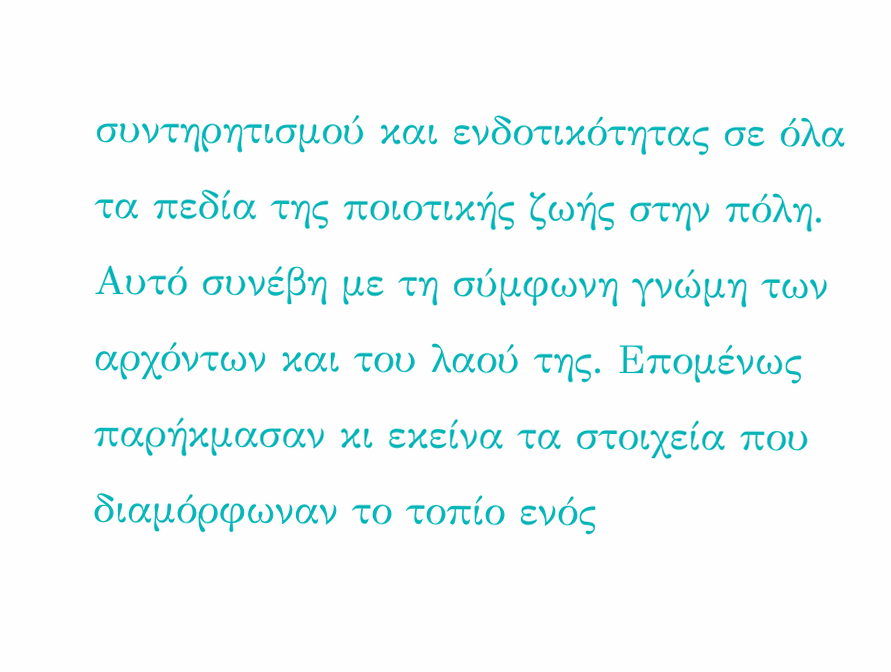συντηρητισμού και ενδοτικότητας σε όλα τα πεδία της ποιοτικής ζωής στην πόλη. Αυτό συνέβη με τη σύμφωνη γνώμη των αρχόντων και του λαού της. Επομένως παρήκμασαν κι εκείνα τα στοιχεία που διαμόρφωναν το τοπίο ενός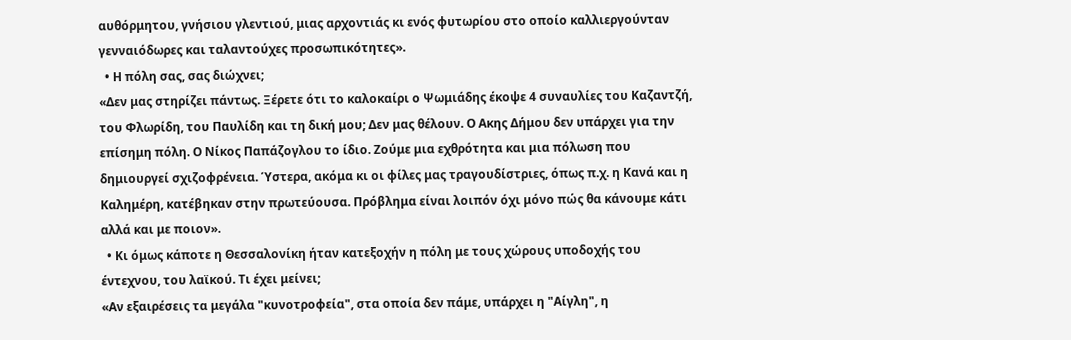αυθόρμητου, γνήσιου γλεντιού, μιας αρχοντιάς κι ενός φυτωρίου στο οποίο καλλιεργούνταν γενναιόδωρες και ταλαντούχες προσωπικότητες».
  • Η πόλη σας, σας διώχνει;
«Δεν μας στηρίζει πάντως. Ξέρετε ότι το καλοκαίρι ο Ψωμιάδης έκοψε 4 συναυλίες του Καζαντζή, του Φλωρίδη, του Παυλίδη και τη δική μου; Δεν μας θέλουν. Ο Ακης Δήμου δεν υπάρχει για την επίσημη πόλη. Ο Νίκος Παπάζογλου το ίδιο. Ζούμε μια εχθρότητα και μια πόλωση που δημιουργεί σχιζοφρένεια. Ύστερα, ακόμα κι οι φίλες μας τραγουδίστριες, όπως π.χ. η Κανά και η Καλημέρη, κατέβηκαν στην πρωτεύουσα. Πρόβλημα είναι λοιπόν όχι μόνο πώς θα κάνουμε κάτι αλλά και με ποιον».
  • Κι όμως κάποτε η Θεσσαλονίκη ήταν κατεξοχήν η πόλη με τους χώρους υποδοχής του έντεχνου, του λαϊκού. Τι έχει μείνει;
«Αν εξαιρέσεις τα μεγάλα "κυνοτροφεία", στα οποία δεν πάμε, υπάρχει η "Αίγλη", η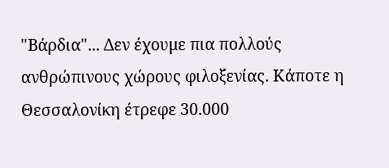"Βάρδια"... Δεν έχουμε πια πολλούς ανθρώπινους χώρους φιλοξενίας. Κάποτε η Θεσσαλονίκη έτρεφε 30.000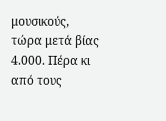μουσικούς, τώρα μετά βίας 4.000. Πέρα κι από τους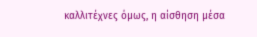καλλιτέχνες όμως, η αίσθηση μέσα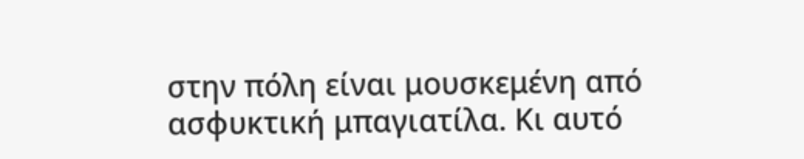στην πόλη είναι μουσκεμένη από ασφυκτική μπαγιατίλα. Κι αυτό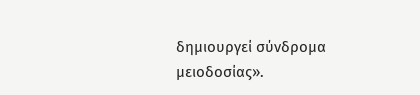δημιουργεί σύνδρομα μειοδοσίας».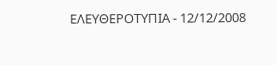ΕΛΕΥΘΕΡΟΤΥΠΙΑ - 12/12/2008